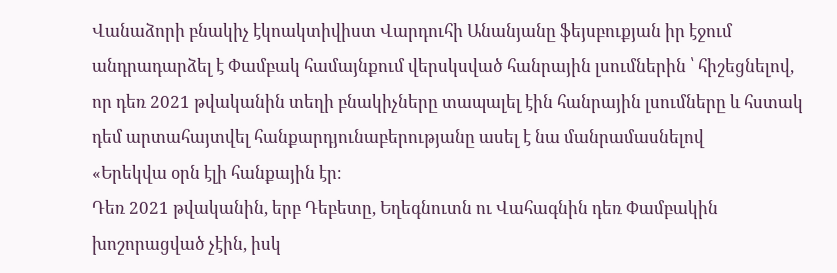Վանաձորի բնակիչ էկոակտիվիստ Վարդուհի Անանյանը ֆեյսբուքյան իր էջում անդրադարձել է Փամբակ համայնքում վերսկսված հանրային լսումներին ՝ հիշեցնելով, որ դեռ 2021 թվականին տեղի բնակիչները տապալել էին հանրային լսումները և հստակ դեմ արտահայտվել հանքարդյունաբերությանը ասել է նա մանրամասնելով
«Երեկվա օրն էլի հանքային էր։
Դեռ 2021 թվականին, երբ Դեբետը, Եղեգնուտն ու Վահագնին դեռ Փամբակին խոշորացված չէին, իսկ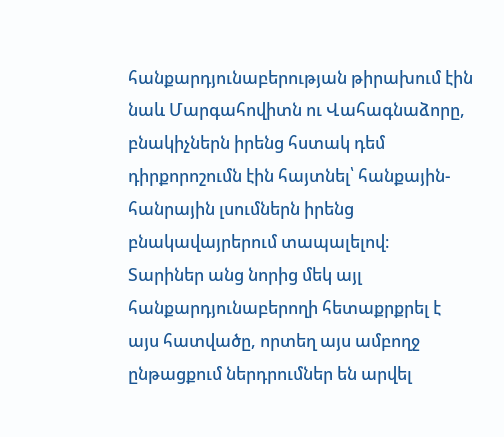հանքարդյունաբերության թիրախում էին նաև Մարգահովիտն ու Վահագնաձորը, բնակիչներն իրենց հստակ դեմ դիրքորոշումն էին հայտնել՝ հանքային-հանրային լսումներն իրենց բնակավայրերում տապալելով։
Տարիներ անց նորից մեկ այլ հանքարդյունաբերողի հետաքրքրել է այս հատվածը, որտեղ այս ամբողջ ընթացքում ներդրումներ են արվել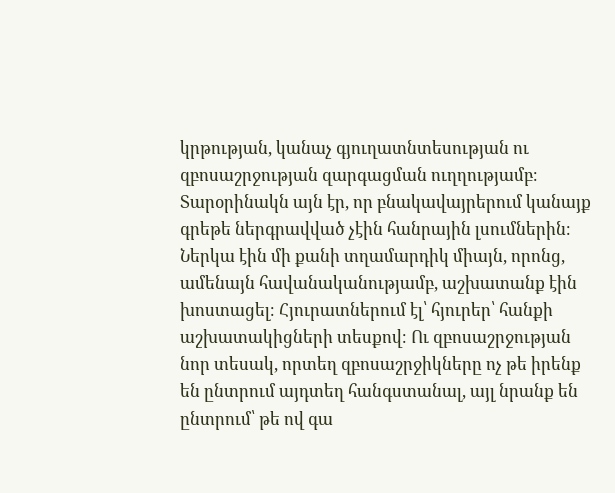կրթության, կանաչ գյուղատնտեսության ու զբոսաշրջության զարգացման ուղղությամբ։
Տարօրինակն այն էր, որ բնակավայրերում կանայք գրեթե ներգրավված չէին հանրային լսումներին։ Ներկա էին մի քանի տղամարդիկ միայն, որոնց, ամենայն հավանականությամբ, աշխատանք էին խոստացել։ Հյուրատներում էլ՝ հյուրեր՝ հանքի աշխատակիցների տեսքով։ Ու զբոսաշրջության նոր տեսակ, որտեղ զբոսաշրջիկները ոչ թե իրենք են ընտրում այդտեղ հանգստանալ, այլ նրանք են ընտրում՝ թե ով գա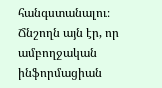հանգստանալու։
Ճնշողն այն էր, որ ամբողջական ինֆորմացիան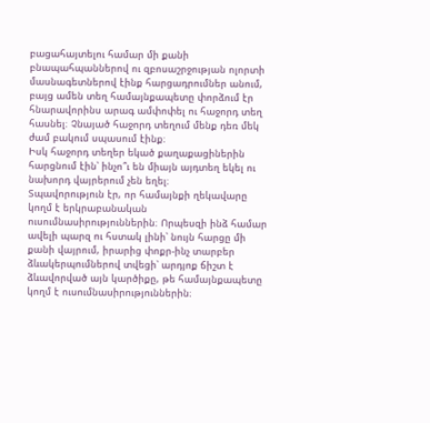բացահայտելու համար մի քանի բնապահպաններով ու զբոսաշրջության ոլորտի մասնագետներով էինք հարցադրումներ անում, բայց ամեն տեղ համայնքապետը փորձում էր հնարավորինս արագ ամփոփել ու հաջորդ տեղ հասնել։ Չնայած հաջորդ տեղում մենք դեռ մեկ ժամ բակում սպասում էինք։
Իսկ հաջորդ տեղեր եկած քաղաքացիներին հարցնում էին՝ ինչո՞ւ են միայն այդտեղ եկել ու նախորդ վայրերում չեն եղել։
Տպավորություն էր, որ համայնքի ղեկավարը կողմ է երկրաբանական ուսումնասիրություններին։ Որպեսզի ինձ համար ավելի պարզ ու հստակ լինի՝ նույն հարցը մի քանի վայրում, իրարից փոքր-ինչ տարբեր ձևակերպումներով տվեցի՝ արդյոք ճիշտ է ձևավորված այն կարծիքը, թե համայնքապետը կողմ է ուսումնասիրություններին։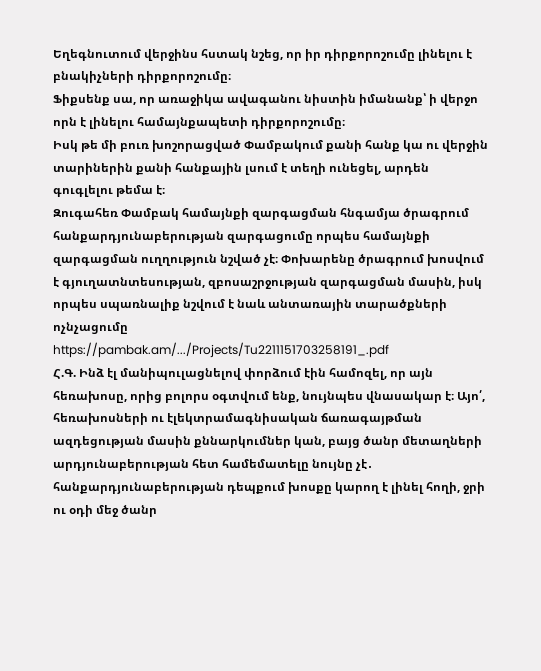Եղեգնուտում վերջինս հստակ նշեց, որ իր դիրքորոշումը լինելու է բնակիչների դիրքորոշումը։
Ֆիքսենք սա, որ առաջիկա ավագանու նիստին իմանանք՝ ի վերջո որն է լինելու համայնքապետի դիրքորոշումը։
Իսկ թե մի բուռ խոշորացված Փամբակում քանի հանք կա ու վերջին տարիներին քանի հանքային լսում է տեղի ունեցել, արդեն գուգլելու թեմա է։
Զուգահեռ Փամբակ համայնքի զարգացման հնգամյա ծրագրում հանքարդյունաբերության զարգացումը որպես համայնքի զարգացման ուղղություն նշված չէ։ Փոխարենը ծրագրում խոսվում է գյուղատնտեսության, զբոսաշրջության զարգացման մասին, իսկ որպես սպառնալիք նշվում է նաև անտառային տարածքների ոչնչացումը
https://pambak.am/.../Projects/Tu2211151703258191_.pdf
Հ.Գ. Ինձ էլ մանիպուլացնելով փորձում էին համոզել, որ այն հեռախոսը, որից բոլորս օգտվում ենք, նույնպես վնասակար է։ Այո՛, հեռախոսների ու էլեկտրամագնիսական ճառագայթման ազդեցության մասին քննարկումներ կան, բայց ծանր մետաղների արդյունաբերության հետ համեմատելը նույնը չէ․ հանքարդյունաբերության դեպքում խոսքը կարող է լինել հողի, ջրի ու օդի մեջ ծանր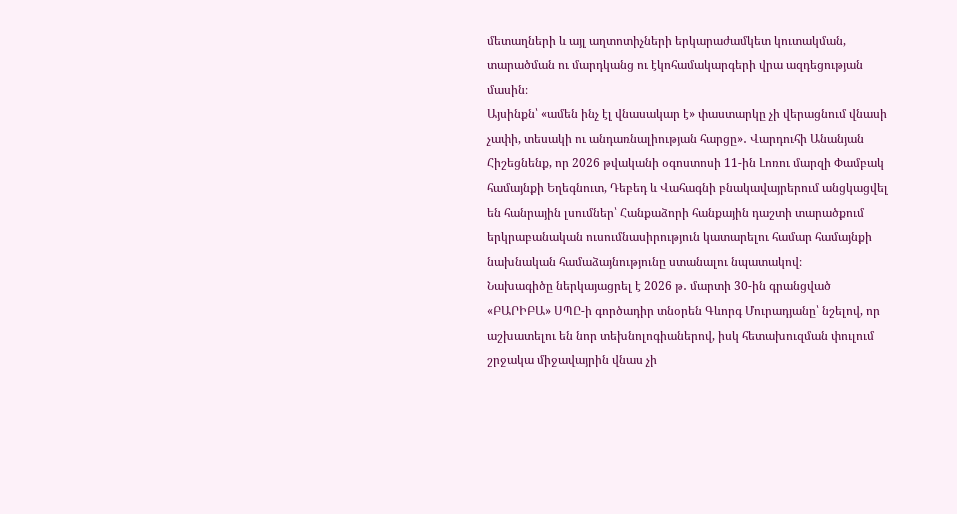մետաղների և այլ աղտոտիչների երկարաժամկետ կուտակման, տարածման ու մարդկանց ու էկոհամակարգերի վրա ազդեցության մասին։
Այսինքն՝ «ամեն ինչ էլ վնասակար է» փաստարկը չի վերացնում վնասի չափի, տեսակի ու անդառնալիության հարցը»․ Վարդուհի Անանյան
Հիշեցնենք, որ 2026 թվականի օգոստոսի 11-ին Լոռու մարզի Փամբակ համայնքի Եղեգնուտ, Դեբեդ և Վահագնի բնակավայրերում անցկացվել են հանրային լսումներ՝ Հանքաձորի հանքային դաշտի տարածքում երկրաբանական ուսումնասիրություն կատարելու համար համայնքի նախնական համաձայնությունը ստանալու նպատակով։
Նախագիծը ներկայացրել է 2026 թ․ մարտի 30-ին գրանցված «ԲԱՐԻԲԱ» ՍՊԸ-ի գործադիր տնօրեն Գևորգ Մուրադյանը՝ նշելով, որ աշխատելու են նոր տեխնոլոգիաներով, իսկ հետախուզման փուլում շրջակա միջավայրին վնաս չի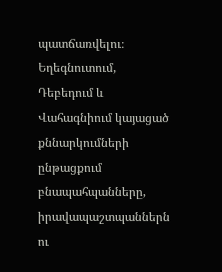պատճառվելու։
Եղեգնուտում, Դեբեդում և Վահագնիում կայացած քննարկումների ընթացքում բնապահպանները, իրավապաշտպաններն ու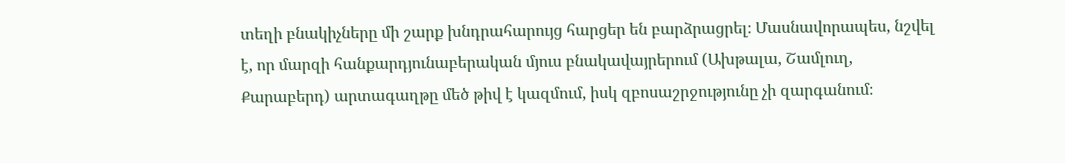տեղի բնակիչները մի շարք խնդրահարույց հարցեր են բարձրացրել։ Մասնավորապես, նշվել է, որ մարզի հանքարդյունաբերական մյուս բնակավայրերում (Ախթալա, Շամլուղ, Քարաբերդ) արտագաղթը մեծ թիվ է կազմում, իսկ զբոսաշրջությունը չի զարգանում։